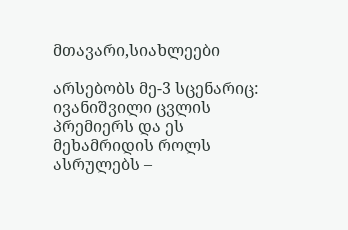მთავარი,სიახლეები

არსებობს მე-3 სცენარიც: ივანიშვილი ცვლის პრემიერს და ეს მეხამრიდის როლს ასრულებს –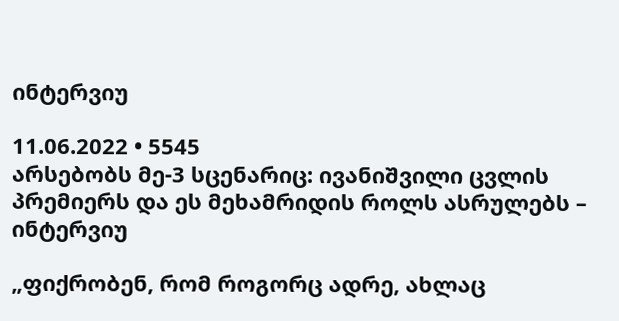ინტერვიუ

11.06.2022 • 5545
არსებობს მე-3 სცენარიც: ივანიშვილი ცვლის პრემიერს და ეს მეხამრიდის როლს ასრულებს – ინტერვიუ

„ფიქრობენ, რომ როგორც ადრე, ახლაც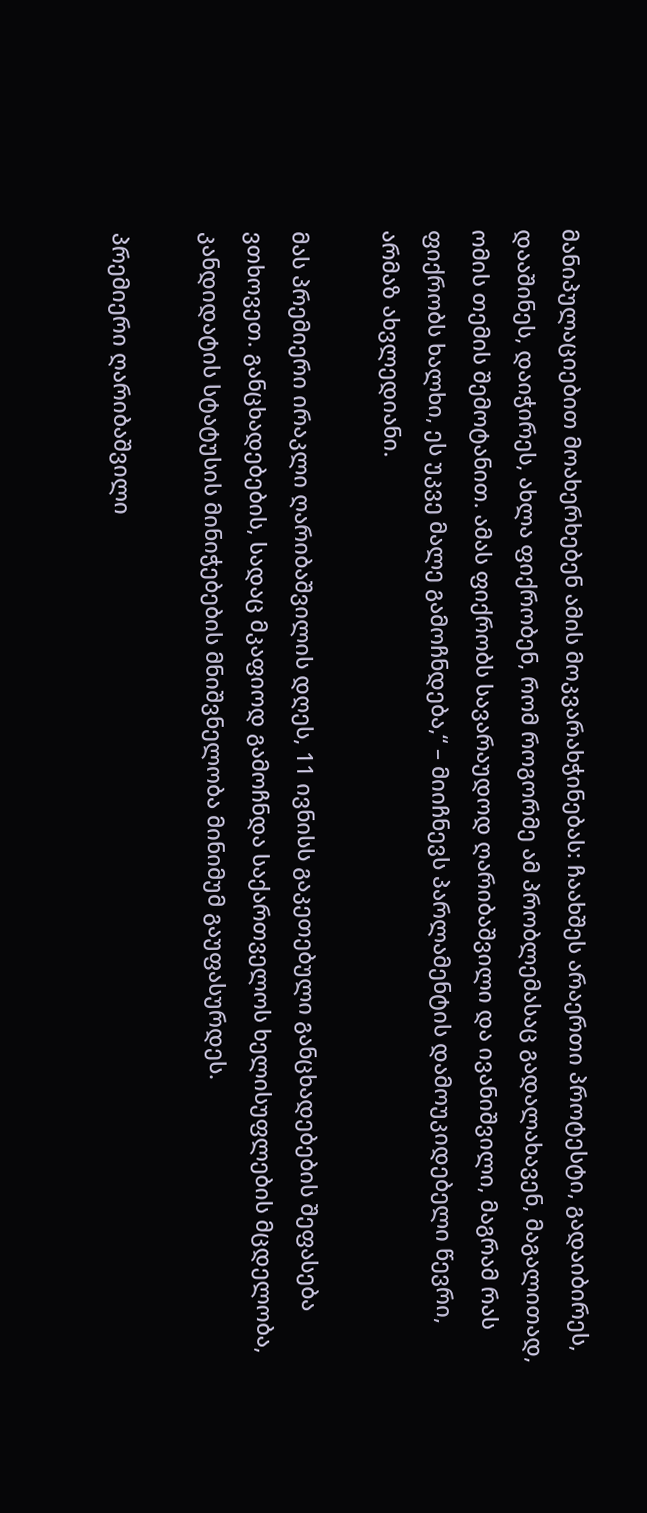მანიპულაციებით მოახერხებენ ამის მოკვარახჭინებას: ჩაახშეს არაერთი პროტესტი, გადაიბირეს, დააშინეს, დაიჭირეს, ახლა ფიქრობენ, რომ როგორმე ამ პრობლემასაც გადალახავენ, მაგალითად, ომის თემის შემოტანით. ამას ფიქრობს სავარაუდოდ ღარიბაშვილი და ივანიშვილი, მაგრამ რას ფიქრობს ხალხი, ეს უკვე მალე გამოჩნდება,“ – მიიჩნევს პარლამენტის დამოუკიდებელი წევრი, არმაზ ახვლედიანი.

მას პრემიერი ირაკლი ღარიბაშვილის დღეს, 11 ივნისს გაკეთებული განცხადებების შეფასება ვთხოვეთ. განცხადებების, სადაც მკაფიოდ გამოჩნდა საქართველოს ხელისუფლების მცდელობა, კანდიდატის სტატუსის მინიჭებების მნიშვნელობა მინიმუმ გაუფასურდეს.

პრემიერი ღარიბაშვილი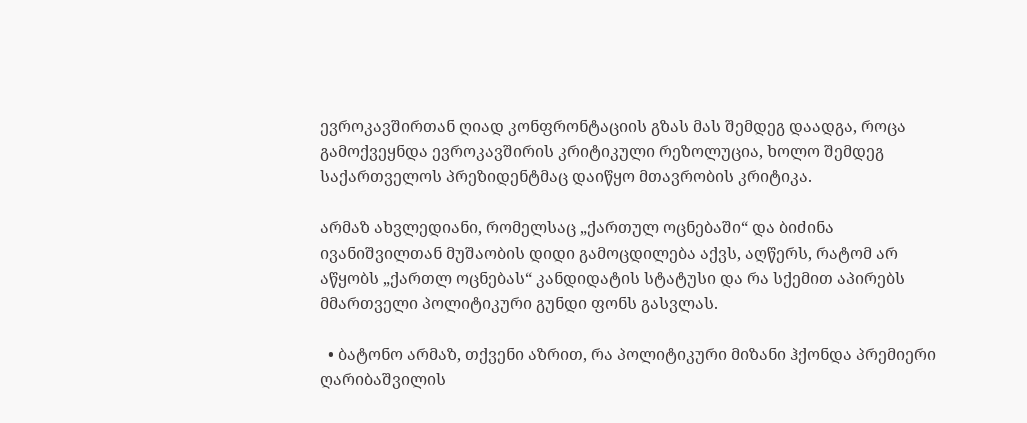ევროკავშირთან ღიად კონფრონტაციის გზას მას შემდეგ დაადგა, როცა გამოქვეყნდა ევროკავშირის კრიტიკული რეზოლუცია, ხოლო შემდეგ საქართველოს პრეზიდენტმაც დაიწყო მთავრობის კრიტიკა.

არმაზ ახვლედიანი, რომელსაც „ქართულ ოცნებაში“ და ბიძინა ივანიშვილთან მუშაობის დიდი გამოცდილება აქვს, აღწერს, რატომ არ აწყობს „ქართლ ოცნებას“ კანდიდატის სტატუსი და რა სქემით აპირებს მმართველი პოლიტიკური გუნდი ფონს გასვლას.

  • ბატონო არმაზ, თქვენი აზრით, რა პოლიტიკური მიზანი ჰქონდა პრემიერი ღარიბაშვილის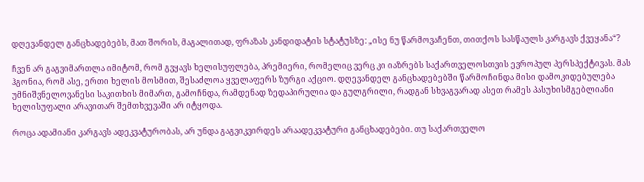დღევანდელ განცხადებებს, მათ შორის, მაგალითად, ფრაზას კანდიდატის სტატუსზე: „ისე ნუ წარმოვაჩენთ, თითქოს სასწაულს კარგავს ქვეყანა“?

ჩვენ არ გაგვიმართლა იმიტომ, რომ გვყავს ხელისუფლება, პრემიერი, რომელიც ვერც კი იაზრებს საქართველოსთვის ევროპულ პერსპექტივას. მას ჰგონია, რომ ასე, ერთი ხელის მოსმით, შესაძლოა ყველაფერს ზურგი აქციო. დღევანდელ განცხადებებში წარმოჩინდა მისი დამოკიდებულება უმნიშვნელოვანესი საკითხის მიმართ, გამოჩნდა, რამდენად ზედაპირულია და გულგრილი, რადგან სხვაგვარად ასეთ რამეს პასუხისმგებლიანი ხელისუფალი არავითარ შემთხვევაში არ იტყოდა.

როცა ადამიანი კარგავს ადეკვატურობას, არ უნდა გაგვიკვირდეს არაადეკვატური განცხადებები. თუ საქართველო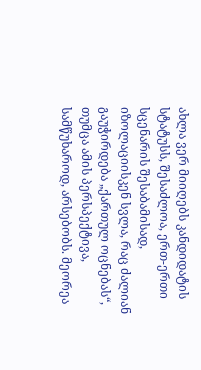ახლა ვერ მიიღებს კანდიდატის სტატუსს, შესაძლოა, ერთ-ერთი სცენარის შესაბამისად, იზოლაციისკენ სვლა, რაც ძალიან გაუჭირდება „ქართულ ოცნებას“, თუმცა ამის პერსპექტივა, სამწუხაროდ, არსებობს. მეორეა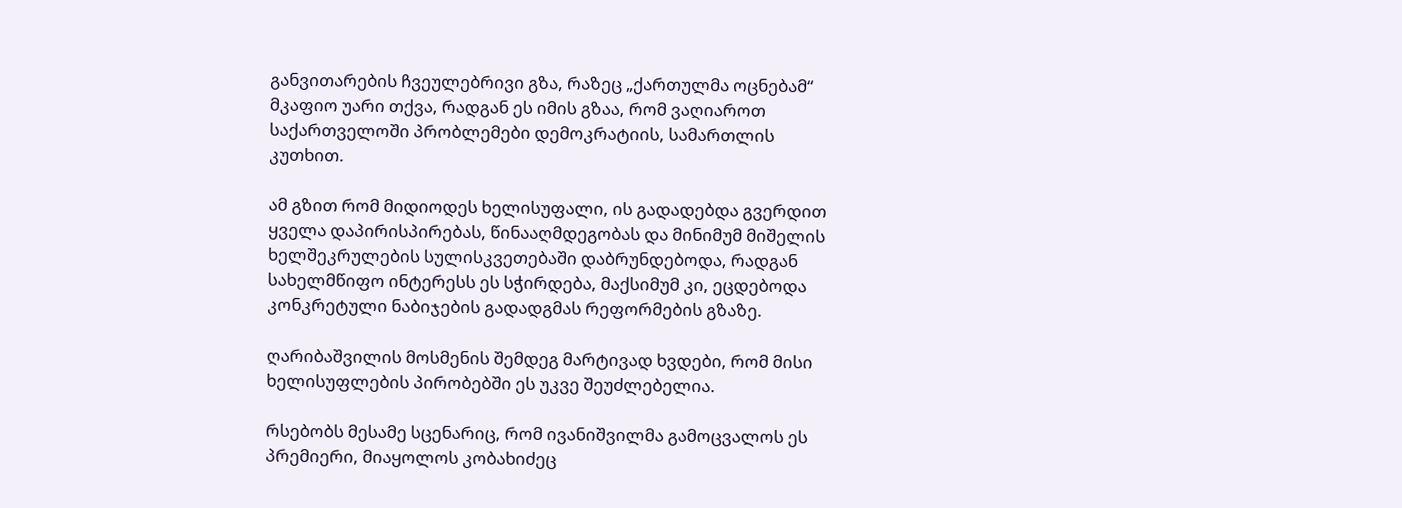განვითარების ჩვეულებრივი გზა, რაზეც „ქართულმა ოცნებამ“ მკაფიო უარი თქვა, რადგან ეს იმის გზაა, რომ ვაღიაროთ საქართველოში პრობლემები დემოკრატიის, სამართლის კუთხით.

ამ გზით რომ მიდიოდეს ხელისუფალი, ის გადადებდა გვერდით ყველა დაპირისპირებას, წინააღმდეგობას და მინიმუმ მიშელის ხელშეკრულების სულისკვეთებაში დაბრუნდებოდა, რადგან სახელმწიფო ინტერესს ეს სჭირდება, მაქსიმუმ კი, ეცდებოდა კონკრეტული ნაბიჯების გადადგმას რეფორმების გზაზე.

ღარიბაშვილის მოსმენის შემდეგ მარტივად ხვდები, რომ მისი ხელისუფლების პირობებში ეს უკვე შეუძლებელია.

რსებობს მესამე სცენარიც, რომ ივანიშვილმა გამოცვალოს ეს პრემიერი, მიაყოლოს კობახიძეც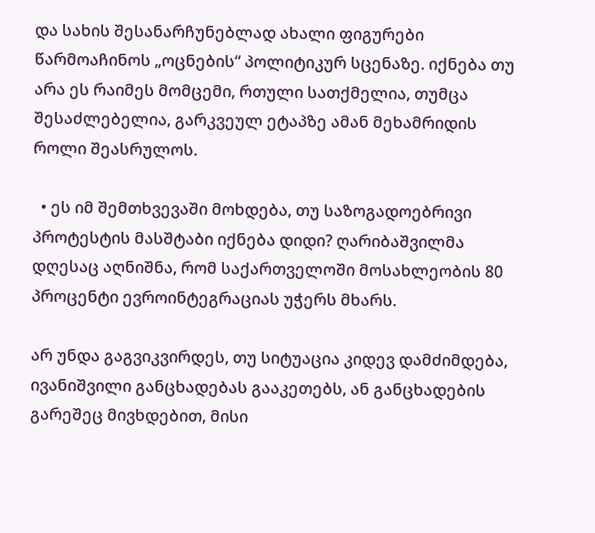და სახის შესანარჩუნებლად ახალი ფიგურები წარმოაჩინოს „ოცნების“ პოლიტიკურ სცენაზე. იქნება თუ არა ეს რაიმეს მომცემი, რთული სათქმელია, თუმცა შესაძლებელია, გარკვეულ ეტაპზე ამან მეხამრიდის როლი შეასრულოს.

  • ეს იმ შემთხვევაში მოხდება, თუ საზოგადოებრივი პროტესტის მასშტაბი იქნება დიდი? ღარიბაშვილმა დღესაც აღნიშნა, რომ საქართველოში მოსახლეობის 80 პროცენტი ევროინტეგრაციას უჭერს მხარს.

არ უნდა გაგვიკვირდეს, თუ სიტუაცია კიდევ დამძიმდება, ივანიშვილი განცხადებას გააკეთებს, ან განცხადების გარეშეც მივხდებით, მისი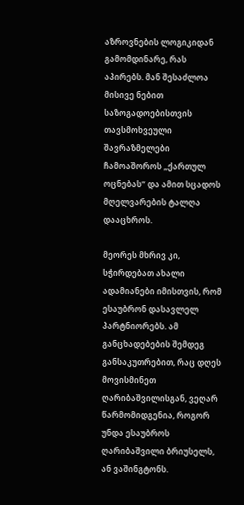აზროვნების ლოგიკიდან გამომდინარე, რას აპირებს. მან შესაძლოა მისივე ნებით საზოგადოებისთვის თავსმოხვეული შავრაზმელები ჩამოაშოროს „ქართულ ოცნებას“ და ამით სცადოს მღელვარების ტალღა დააცხროს.

მეორეს მხრივ კი, სჭირდებათ ახალი ადამიანები იმისთვის, რომ ესაუბრონ დასავლელ პარტნიორებს. ამ განცხადებების შემდეგ განსაკუთრებით, რაც დღეს მოვისმინეთ ღარიბაშვილისგან, ვეღარ წარმომიდგენია, როგორ უნდა ესაუბროს ღარიბაშვილი ბრიუსელს, ან ვაშინგტონს.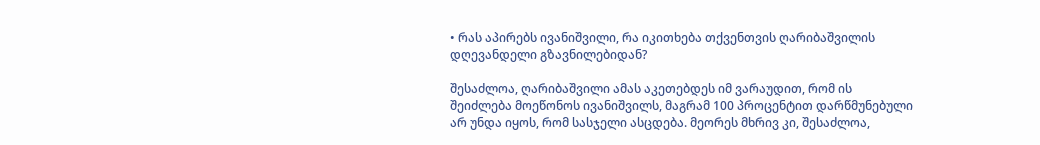• რას აპირებს ივანიშვილი, რა იკითხება თქვენთვის ღარიბაშვილის დღევანდელი გზავნილებიდან?

შესაძლოა, ღარიბაშვილი ამას აკეთებდეს იმ ვარაუდით, რომ ის შეიძლება მოეწონოს ივანიშვილს, მაგრამ 100 პროცენტით დარწმუნებული არ უნდა იყოს, რომ სასჯელი ასცდება. მეორეს მხრივ კი, შესაძლოა,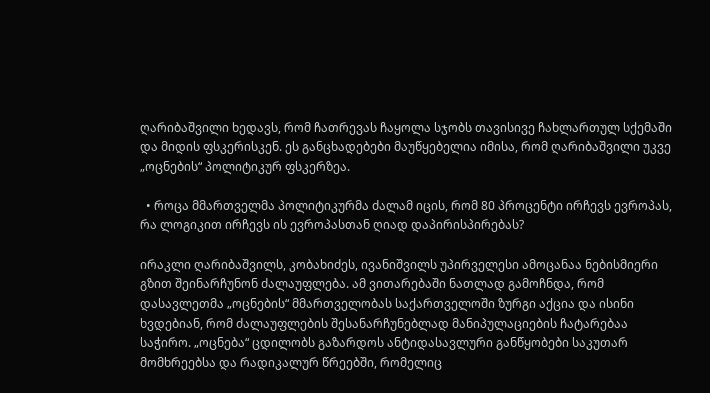ღარიბაშვილი ხედავს, რომ ჩათრევას ჩაყოლა სჯობს თავისივე ჩახლართულ სქემაში და მიდის ფსკერისკენ. ეს განცხადებები მაუწყებელია იმისა, რომ ღარიბაშვილი უკვე „ოცნების“ პოლიტიკურ ფსკერზეა.

  • როცა მმართველმა პოლიტიკურმა ძალამ იცის, რომ 80 პროცენტი ირჩევს ევროპას, რა ლოგიკით ირჩევს ის ევროპასთან ღიად დაპირისპირებას?

ირაკლი ღარიბაშვილს, კობახიძეს, ივანიშვილს უპირველესი ამოცანაა ნებისმიერი გზით შეინარჩუნონ ძალაუფლება. ამ ვითარებაში ნათლად გამოჩნდა, რომ დასავლეთმა „ოცნების“ მმართველობას საქართველოში ზურგი აქცია და ისინი ხვდებიან, რომ ძალაუფლების შესანარჩუნებლად მანიპულაციების ჩატარებაა საჭირო. „ოცნება“ ცდილობს გაზარდოს ანტიდასავლური განწყობები საკუთარ მომხრეებსა და რადიკალურ წრეებში, რომელიც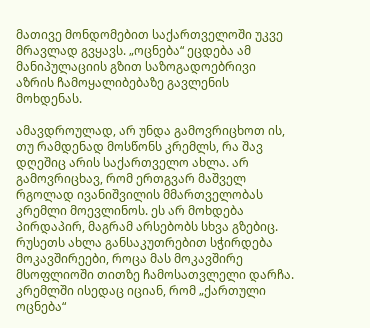მათივე მონდომებით საქართველოში უკვე მრავლად გვყავს. „ოცნება“ ეცდება ამ მანიპულაციის გზით საზოგადოებრივი აზრის ჩამოყალიბებაზე გავლენის მოხდენას.

ამავდროულად, არ უნდა გამოვრიცხოთ ის, თუ რამდენად მოსწონს კრემლს, რა შავ დღეშიც არის საქართველო ახლა. არ გამოვრიცხავ, რომ ერთგვარ მაშველ რგოლად ივანიშვილის მმართველობას კრემლი მოევლინოს. ეს არ მოხდება პირდაპირ, მაგრამ არსებობს სხვა გზებიც. რუსეთს ახლა განსაკუთრებით სჭირდება მოკავშირეები, როცა მას მოკავშირე მსოფლიოში თითზე ჩამოსათვლელი დარჩა. კრემლში ისედაც იციან, რომ „ქართული ოცნება“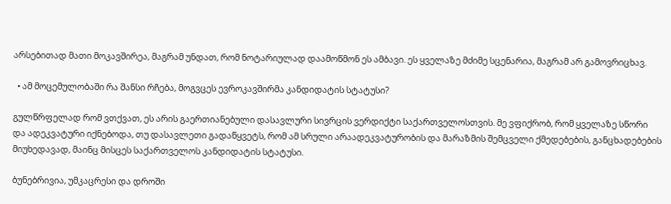არსებითად მათი მოკავშირეა, მაგრამ უნდათ, რომ ნოტარიულად დაამოწმონ ეს ამბავი. ეს ყველაზე მძიმე სცენარია, მაგრამ არ გამოვრიცხავ.

  • ამ მოცემულობაში რა შანსი რჩება, მოგვცეს ევროკავშირმა კანდიდატის სტატუსი?

გულწრფელად რომ ვთქვათ, ეს არის გაერთიანებული დასავლური სივრცის ვერდიქტი საქართველოსთვის. მე ვფიქრობ, რომ ყველაზე სწორი და ადეკვატური იქნებოდა, თუ დასავლეთი გადაწყვეტს, რომ ამ სრული არაადეკვატურობის და მარაზმის შემცველი ქმედებების, განცხადებების მიუხედავად, მაინც მისცეს საქართველოს კანდიდატის სტატუსი.

ბუნებრივია, უმკაცრესი და დროში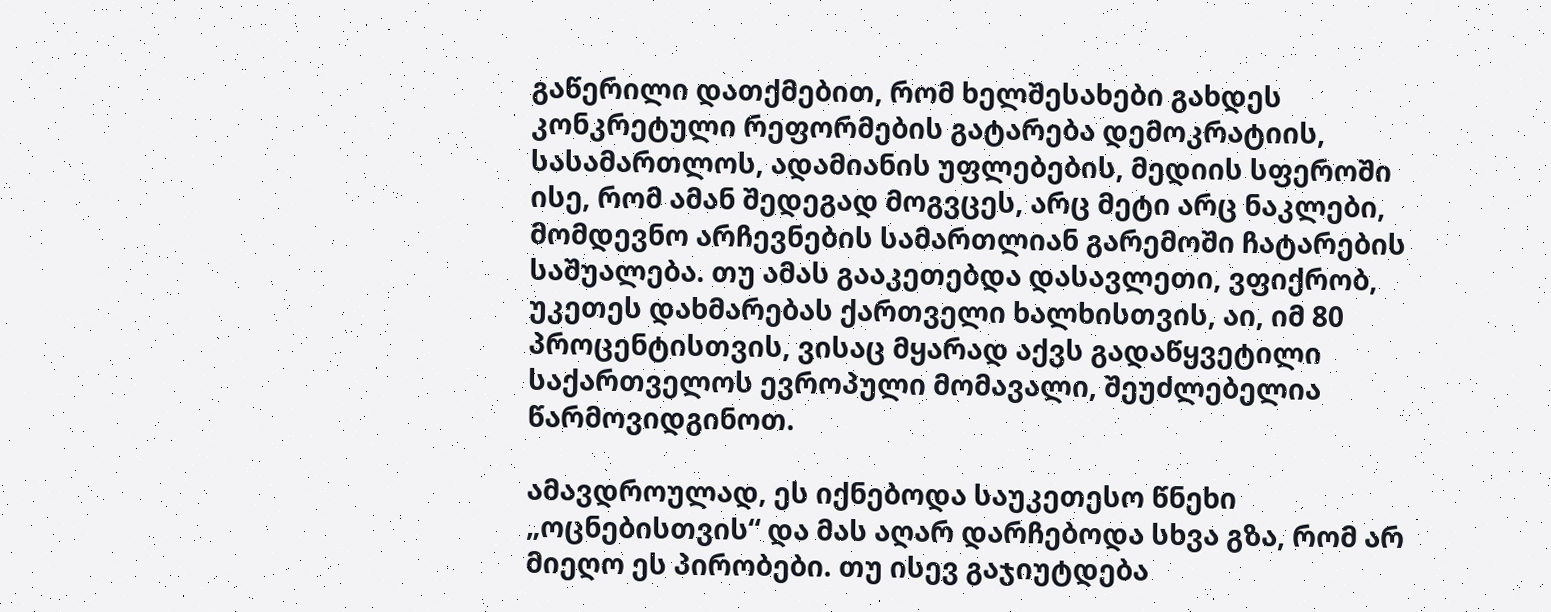გაწერილი დათქმებით, რომ ხელშესახები გახდეს კონკრეტული რეფორმების გატარება დემოკრატიის, სასამართლოს, ადამიანის უფლებების, მედიის სფეროში ისე, რომ ამან შედეგად მოგვცეს, არც მეტი არც ნაკლები, მომდევნო არჩევნების სამართლიან გარემოში ჩატარების საშუალება. თუ ამას გააკეთებდა დასავლეთი, ვფიქრობ, უკეთეს დახმარებას ქართველი ხალხისთვის, აი, იმ 80 პროცენტისთვის, ვისაც მყარად აქვს გადაწყვეტილი საქართველოს ევროპული მომავალი, შეუძლებელია წარმოვიდგინოთ.

ამავდროულად, ეს იქნებოდა საუკეთესო წნეხი „ოცნებისთვის“ და მას აღარ დარჩებოდა სხვა გზა, რომ არ მიეღო ეს პირობები. თუ ისევ გაჯიუტდება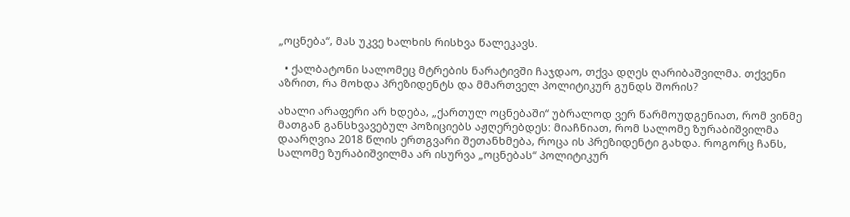„ოცნება“, მას უკვე ხალხის რისხვა წალეკავს.

  • ქალბატონი სალომეც მტრების ნარატივში ჩაჯდაო, თქვა დღეს ღარიბაშვილმა. თქვენი აზრით, რა მოხდა პრეზიდენტს და მმართველ პოლიტიკურ გუნდს შორის?

ახალი არაფერი არ ხდება, „ქართულ ოცნებაში“ უბრალოდ ვერ წარმოუდგენიათ, რომ ვინმე მათგან განსხვავებულ პოზიციებს აჟღერებდეს: მიაჩნიათ, რომ სალომე ზურაბიშვილმა დაარღვია 2018 წლის ერთგვარი შეთანხმება, როცა ის პრეზიდენტი გახდა. როგორც ჩანს, სალომე ზურაბიშვილმა არ ისურვა „ოცნებას“ პოლიტიკურ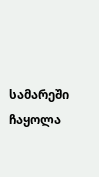სამარეში ჩაყოლა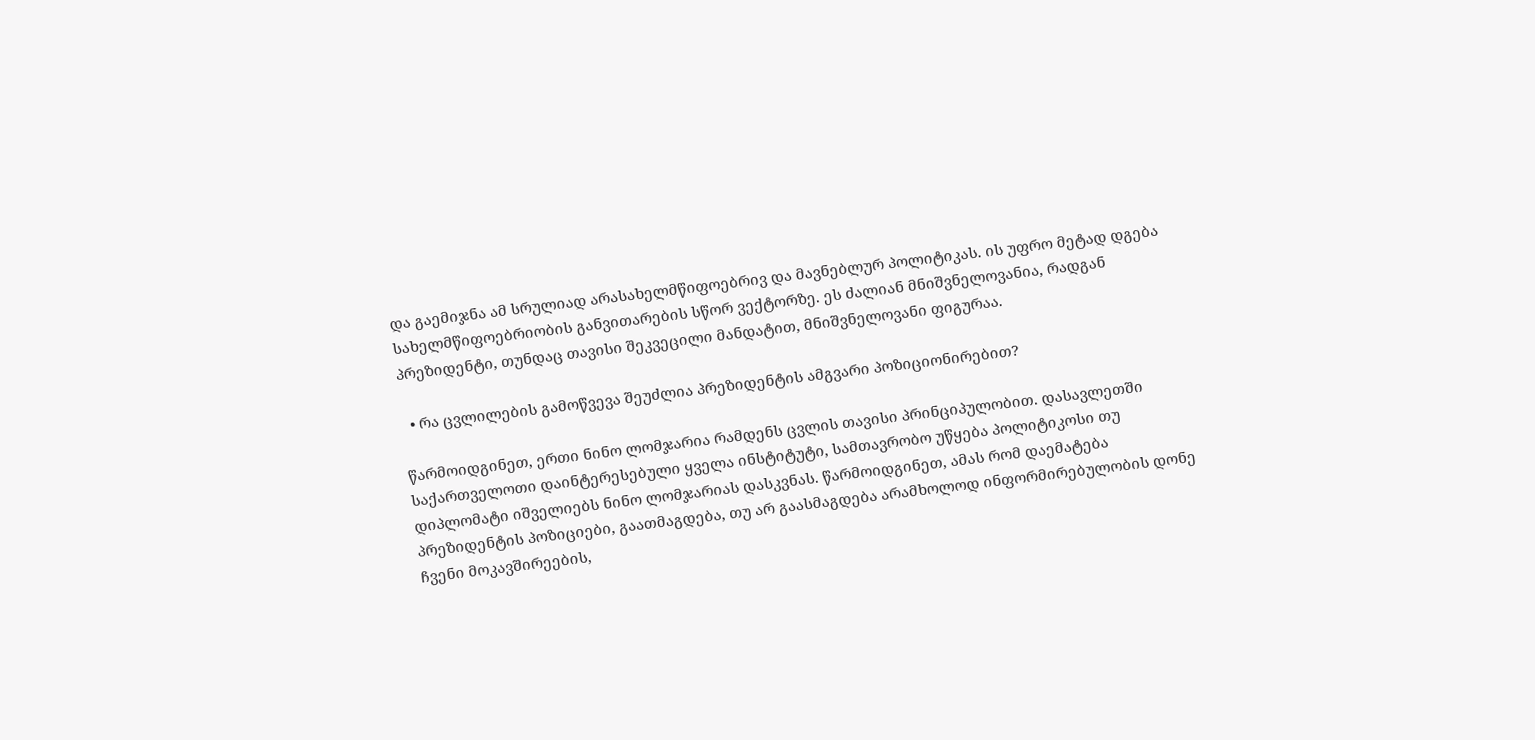და გაემიჯნა ამ სრულიად არასახელმწიფოებრივ და მავნებლურ პოლიტიკას. ის უფრო მეტად დგება სახელმწიფოებრიობის განვითარების სწორ ვექტორზე. ეს ძალიან მნიშვნელოვანია, რადგან პრეზიდენტი, თუნდაც თავისი შეკვეცილი მანდატით, მნიშვნელოვანი ფიგურაა.

  • რა ცვლილების გამოწვევა შეუძლია პრეზიდენტის ამგვარი პოზიციონირებით?

წარმოიდგინეთ, ერთი ნინო ლომჯარია რამდენს ცვლის თავისი პრინციპულობით. დასავლეთში საქართველოთი დაინტერესებული ყველა ინსტიტუტი, სამთავრობო უწყება პოლიტიკოსი თუ დიპლომატი იშველიებს ნინო ლომჯარიას დასკვნას. წარმოიდგინეთ, ამას რომ დაემატება პრეზიდენტის პოზიციები, გაათმაგდება, თუ არ გაასმაგდება არამხოლოდ ინფორმირებულობის დონე ჩვენი მოკავშირეების,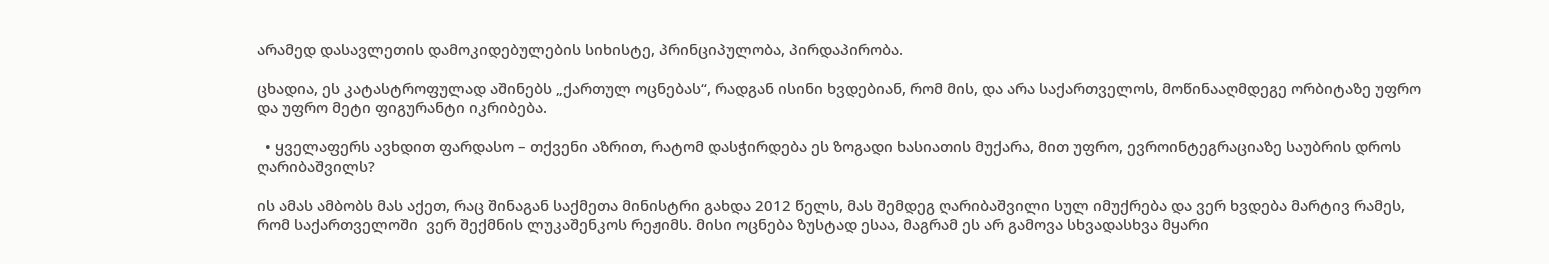არამედ დასავლეთის დამოკიდებულების სიხისტე, პრინციპულობა, პირდაპირობა.

ცხადია, ეს კატასტროფულად აშინებს „ქართულ ოცნებას“, რადგან ისინი ხვდებიან, რომ მის, და არა საქართველოს, მოწინააღმდეგე ორბიტაზე უფრო და უფრო მეტი ფიგურანტი იკრიბება.

  • ყველაფერს ავხდით ფარდასო – თქვენი აზრით, რატომ დასჭირდება ეს ზოგადი ხასიათის მუქარა, მით უფრო, ევროინტეგრაციაზე საუბრის დროს ღარიბაშვილს?

ის ამას ამბობს მას აქეთ, რაც შინაგან საქმეთა მინისტრი გახდა 2012 წელს, მას შემდეგ ღარიბაშვილი სულ იმუქრება და ვერ ხვდება მარტივ რამეს, რომ საქართველოში  ვერ შექმნის ლუკაშენკოს რეჟიმს. მისი ოცნება ზუსტად ესაა, მაგრამ ეს არ გამოვა სხვადასხვა მყარი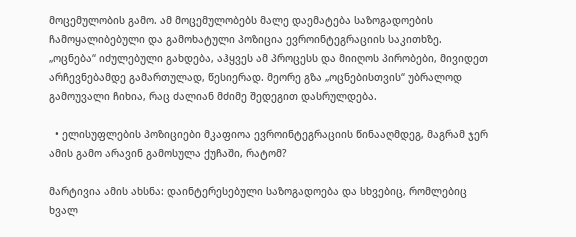მოცემულობის გამო. ამ მოცემულობებს მალე დაემატება საზოგადოების ჩამოყალიბებული და გამოხატული პოზიცია ევროინტეგრაციის საკითხზე. „ოცნება“ იძულებული გახდება, აჰყვეს ამ პროცესს და მიიღოს პირობები, მივიდეთ არჩევნებამდე გამართულად, წესიერად. მეორე გზა „ოცნებისთვის“ უბრალოდ გამოუვალი ჩიხია, რაც ძალიან მძიმე შედეგით დასრულდება.

  • ელისუფლების პოზიციები მკაფიოა ევროინტეგრაციის წინააღმდეგ, მაგრამ ჯერ ამის გამო არავინ გამოსულა ქუჩაში, რატომ?

მარტივია ამის ახსნა: დაინტერესებული საზოგადოება და სხვებიც, რომლებიც ხვალ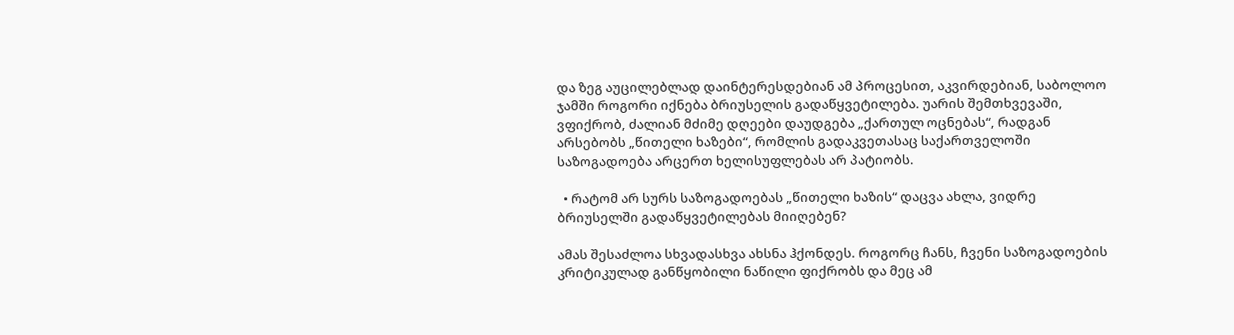და ზეგ აუცილებლად დაინტერესდებიან ამ პროცესით, აკვირდებიან, საბოლოო ჯამში როგორი იქნება ბრიუსელის გადაწყვეტილება. უარის შემთხვევაში, ვფიქრობ, ძალიან მძიმე დღეები დაუდგება „ქართულ ოცნებას“, რადგან არსებობს „წითელი ხაზები“, რომლის გადაკვეთასაც საქართველოში საზოგადოება არცერთ ხელისუფლებას არ პატიობს.

  • რატომ არ სურს საზოგადოებას „წითელი ხაზის“ დაცვა ახლა, ვიდრე ბრიუსელში გადაწყვეტილებას მიიღებენ?

ამას შესაძლოა სხვადასხვა ახსნა ჰქონდეს. როგორც ჩანს, ჩვენი საზოგადოების კრიტიკულად განწყობილი ნაწილი ფიქრობს და მეც ამ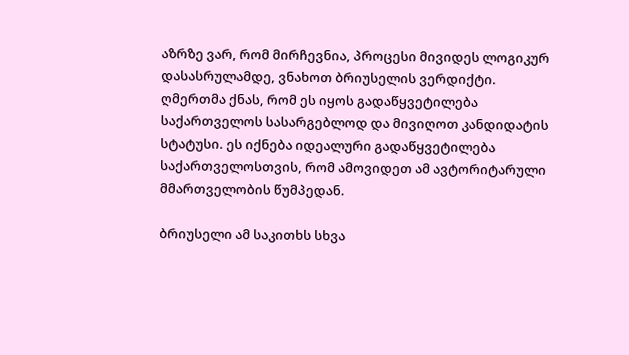აზრზე ვარ, რომ მირჩევნია, პროცესი მივიდეს ლოგიკურ დასასრულამდე, ვნახოთ ბრიუსელის ვერდიქტი. ღმერთმა ქნას, რომ ეს იყოს გადაწყვეტილება საქართველოს სასარგებლოდ და მივიღოთ კანდიდატის სტატუსი. ეს იქნება იდეალური გადაწყვეტილება საქართველოსთვის, რომ ამოვიდეთ ამ ავტორიტარული მმართველობის წუმპედან.

ბრიუსელი ამ საკითხს სხვა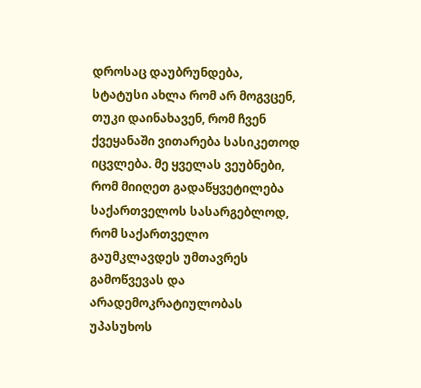დროსაც დაუბრუნდება, სტატუსი ახლა რომ არ მოგვცენ, თუკი დაინახავენ, რომ ჩვენ ქვეყანაში ვითარება სასიკეთოდ იცვლება. მე ყველას ვეუბნები, რომ მიიღეთ გადაწყვეტილება საქართველოს სასარგებლოდ, რომ საქართველო გაუმკლავდეს უმთავრეს გამოწვევას და არადემოკრატიულობას უპასუხოს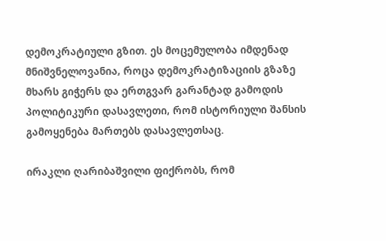დემოკრატიული გზით. ეს მოცემულობა იმდენად მნიშვნელოვანია, როცა დემოკრატიზაციის გზაზე მხარს გიჭერს და ერთგვარ გარანტად გამოდის პოლიტიკური დასავლეთი, რომ ისტორიული შანსის გამოყენება მართებს დასავლეთსაც.

ირაკლი ღარიბაშვილი ფიქრობს, რომ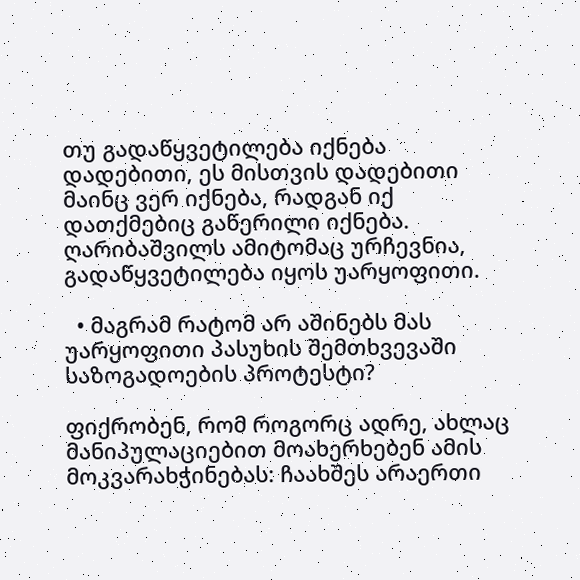თუ გადაწყვეტილება იქნება დადებითი, ეს მისთვის დადებითი მაინც ვერ იქნება, რადგან იქ დათქმებიც გაწერილი იქნება. ღარიბაშვილს ამიტომაც ურჩევნია, გადაწყვეტილება იყოს უარყოფითი.

  • მაგრამ რატომ არ აშინებს მას უარყოფითი პასუხის შემთხვევაში საზოგადოების პროტესტი?

ფიქრობენ, რომ როგორც ადრე, ახლაც მანიპულაციებით მოახერხებენ ამის მოკვარახჭინებას: ჩაახშეს არაერთი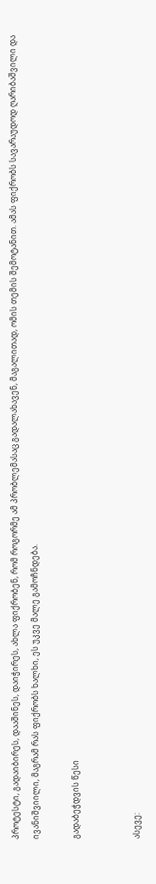პროტესტი, გადაიბირეს, დააშინეს, დაიჭირეს, ახლა ფიქრობენ, რომ როგორმე ამ პრობლემასაც გადალახავენ, მაგალითად, ომის თემის შემოტანით. ამას ფიქრობს სავარაუდოდ ღარიბაშვილი და ივანიშვიილი, მაგრამ რას ფიქრობს ხალხი, ეს უკვე მალე გამოჩნდება.

გადაბეჭდვის წესი


ასევე: